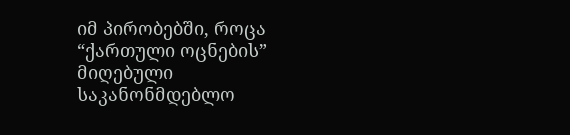იმ პირობებში, როცა “ქართული ოცნების” მიღებული საკანონმდებლო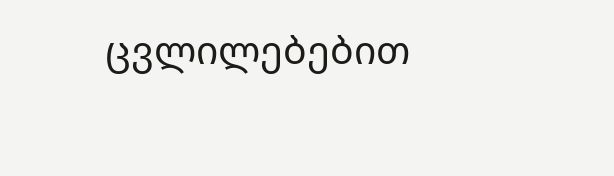ცვლილებებით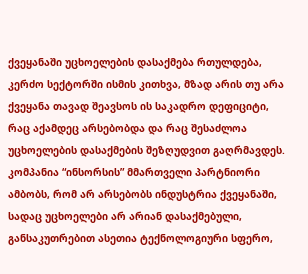ქვეყანაში უცხოელების დასაქმება რთულდება, კერძო სექტორში ისმის კითხვა, მზად არის თუ არა ქვეყანა თავად შეავსოს ის საკადრო დეფიციტი, რაც აქამდეც არსებობდა და რაც შესაძლოა უცხოელების დასაქმების შეზღუდვით გაღრმავდეს.
კომპანია “ინსორსის” მმართველი პარტნიორი ამბობს, რომ არ არსებობს ინდუსტრია ქვეყანაში, სადაც უცხოელები არ არიან დასაქმებული, განსაკუთრებით ასეთია ტექნოლოგიური სფერო,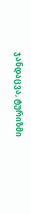ჯანდაცვა, ტურიზმი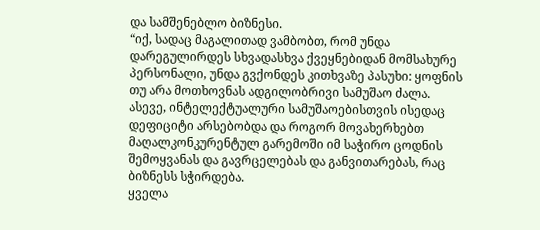და სამშენებლო ბიზნესი.
“იქ, სადაც მაგალითად ვამბობთ, რომ უნდა დარეგულირდეს სხვადასხვა ქვეყნებიდან მომსახურე პერსონალი, უნდა გვქონდეს კითხვაზე პასუხი: ყოფნის თუ არა მოთხოვნას ადგილობრივი სამუშაო ძალა.
ასევე, ინტელექტუალური სამუშაოებისთვის ისედაც დეფიციტი არსებობდა და როგორ მოვახერხებთ მაღალკონკურენტულ გარემოში იმ საჭირო ცოდნის შემოყვანას და გავრცელებას და განვითარებას, რაც ბიზნესს სჭირდება.
ყველა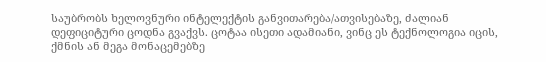საუბრობს ხელოვნური ინტელექტის განვითარება/ათვისებაზე, ძალიან დეფიციტური ცოდნა გვაქვს. ცოტაა ისეთი ადამიანი, ვინც ეს ტექნოლოგია იცის, ქმნის ან მეგა მონაცემებზე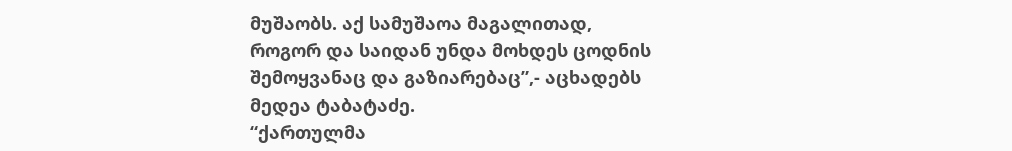მუშაობს. აქ სამუშაოა მაგალითად, როგორ და საიდან უნდა მოხდეს ცოდნის შემოყვანაც და გაზიარებაც”,- აცხადებს მედეა ტაბატაძე.
“ქართულმა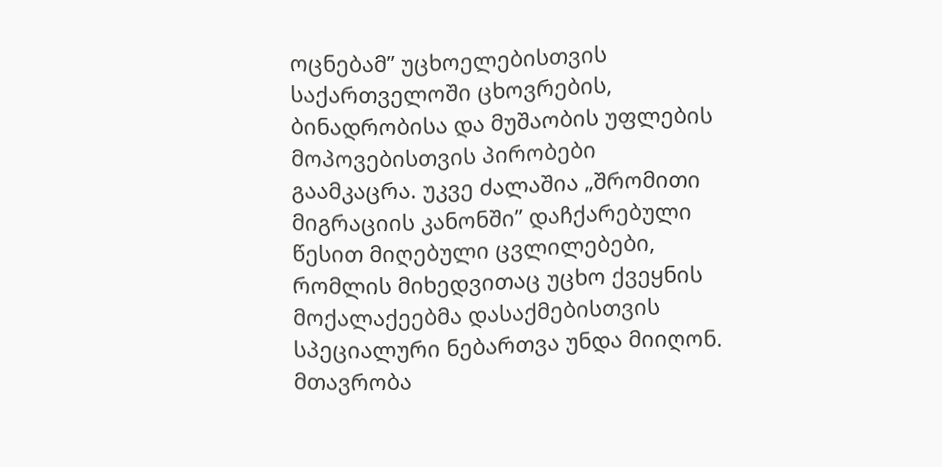ოცნებამ” უცხოელებისთვის საქართველოში ცხოვრების, ბინადრობისა და მუშაობის უფლების მოპოვებისთვის პირობები გაამკაცრა. უკვე ძალაშია „შრომითი მიგრაციის კანონში” დაჩქარებული წესით მიღებული ცვლილებები, რომლის მიხედვითაც უცხო ქვეყნის მოქალაქეებმა დასაქმებისთვის სპეციალური ნებართვა უნდა მიიღონ. მთავრობა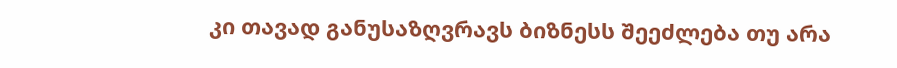კი თავად განუსაზღვრავს ბიზნესს შეეძლება თუ არა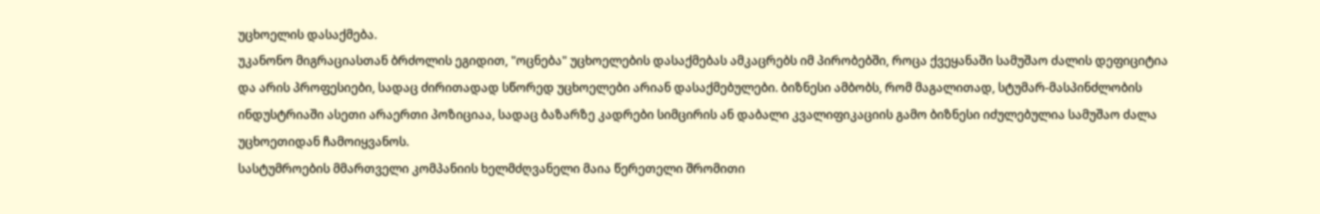უცხოელის დასაქმება.
უკანონო მიგრაციასთან ბრძოლის ეგიდით, "ოცნება" უცხოელების დასაქმებას ამკაცრებს იმ პირობებში, როცა ქვეყანაში სამუშაო ძალის დეფიციტია და არის პროფესიები, სადაც ძირითადად სწორედ უცხოელები არიან დასაქმებულები. ბიზნესი ამბობს, რომ მაგალითად, სტუმარ-მასპინძლობის ინდუსტრიაში ასეთი არაერთი პოზიციაა, სადაც ბაზარზე კადრები სიმცირის ან დაბალი კვალიფიკაციის გამო ბიზნესი იძულებულია სამუშაო ძალა უცხოეთიდან ჩამოიყვანოს.
სასტუმროების მმართველი კომპანიის ხელმძღვანელი მაია წერეთელი შრომითი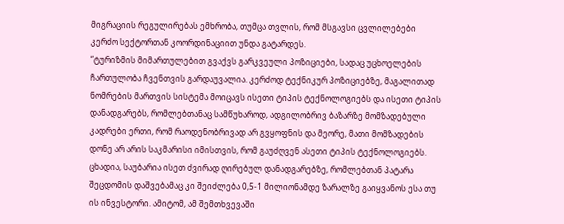მიგრაციის რეგულირებას ემხრობა, თუმცა თვლის, რომ მსგავსი ცვლილებები კერძო სექტორთან კოორდინაციით უნდა გატარდეს.
“ტურიზმის მიმართულებით გვაქვს გარკვეული პოზიციები, სადაც უცხოელების ჩართულობა ჩვენთვის გარდაუვალია. კერძოდ ტექნიკურ პოზიციებზე, მაგალითად ნომრების მართვის სისტემა მოიცავს ისეთი ტიპის ტექნოლოგიებს და ისეთი ტიპის დანადგარებს, რომლებთანაც სამწუხაროდ, ადგილობრივ ბაზარზე მომზადებული კადრები ერთი, რომ რაოდენობრივად არ გვყოფნის და მეორე, მათი მომზადების დონე არ არის საკმარისი იმისთვის, რომ გაუძღვენ ასეთი ტიპის ტექნოლოგიებს.
ცხადია, საუბარია ისეთ ძვირად ღირებულ დანადგარებზე, რომლებთან პატარა შეცდომის დაშვებამაც კი შეიძლება 0,5-1 მილიონამდე ზარალზე გაიყვანოს ესა თუ ის ინვესტორი. ამიტომ, ამ შემთხვევაში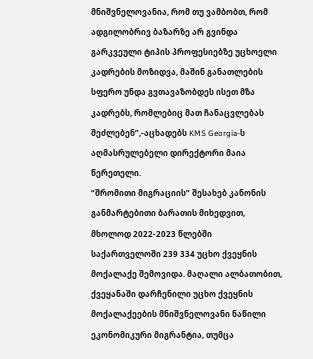მნიშვნელოვანია, რომ თუ ვამბობთ, რომ ადგილობრივ ბაზარზე არ გვინდა გარკვეული ტიპის პროფესიებზე უცხოელი კადრების მოზიდვა, მაშინ განათლების სფერო უნდა გვთავაზობდეს ისეთ მზა კადრებს, რომლებიც მათ ჩანაცვლებას შეძლებენ”,-აცხადებს KMS Georgia-ს აღმასრულებელი დირექტორი მაია წერეთელი.
“შრომითი მიგრაციის” შესახებ კანონის განმარტებითი ბარათის მიხედვით, მხოლოდ 2022-2023 წლებში საქართველოში 239 334 უცხო ქვეყნის მოქალაქე შემოვიდა. მაღალი ალბათობით, ქვეყანაში დარჩენილი უცხო ქვეყნის მოქალაქეების მნიშვნელოვანი ნაწილი ეკონომიკური მიგრანტია, თუმცა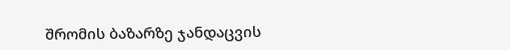შრომის ბაზარზე ჯანდაცვის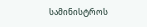სამინისტროს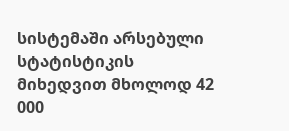სისტემაში არსებული სტატისტიკის მიხედვით მხოლოდ 42 000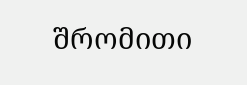შრომითი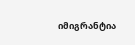იმიგრანტია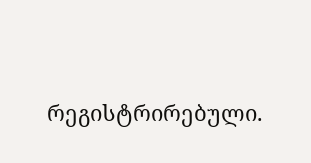რეგისტრირებული.